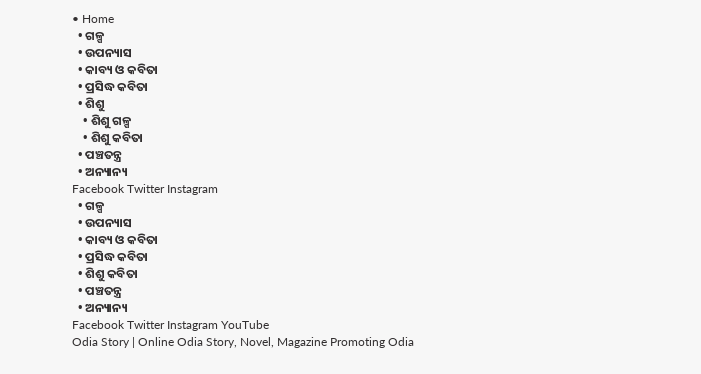• Home
  • ଗଳ୍ପ
  • ଉପନ୍ୟାସ
  • କାବ୍ୟ ଓ କବିତା
  • ପ୍ରସିଦ୍ଧ କବିତା
  • ଶିଶୁ
    • ଶିଶୁ ଗଳ୍ପ
    • ଶିଶୁ କବିତା
  • ପଞ୍ଚତନ୍ତ୍ର
  • ଅନ୍ୟାନ୍ୟ
Facebook Twitter Instagram
  • ଗଳ୍ପ
  • ଉପନ୍ୟାସ
  • କାବ୍ୟ ଓ କବିତା
  • ପ୍ରସିଦ୍ଧ କବିତା
  • ଶିଶୁ କବିତା
  • ପଞ୍ଚତନ୍ତ୍ର
  • ଅନ୍ୟାନ୍ୟ
Facebook Twitter Instagram YouTube
Odia Story | Online Odia Story, Novel, Magazine Promoting Odia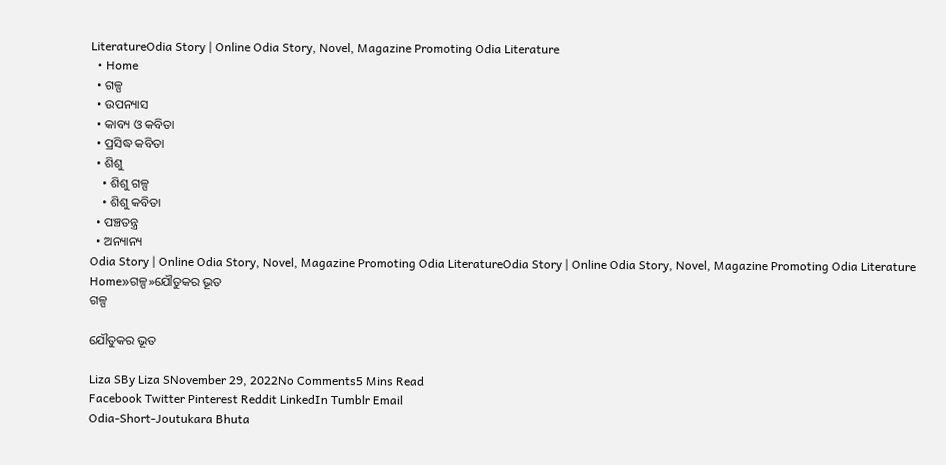LiteratureOdia Story | Online Odia Story, Novel, Magazine Promoting Odia Literature
  • Home
  • ଗଳ୍ପ
  • ଉପନ୍ୟାସ
  • କାବ୍ୟ ଓ କବିତା
  • ପ୍ରସିଦ୍ଧ କବିତା
  • ଶିଶୁ
    • ଶିଶୁ ଗଳ୍ପ
    • ଶିଶୁ କବିତା
  • ପଞ୍ଚତନ୍ତ୍ର
  • ଅନ୍ୟାନ୍ୟ
Odia Story | Online Odia Story, Novel, Magazine Promoting Odia LiteratureOdia Story | Online Odia Story, Novel, Magazine Promoting Odia Literature
Home»ଗଳ୍ପ»ଯୌତୁକର ଭୂତ
ଗଳ୍ପ

ଯୌତୁକର ଭୂତ

Liza SBy Liza SNovember 29, 2022No Comments5 Mins Read
Facebook Twitter Pinterest Reddit LinkedIn Tumblr Email
Odia-Short-Joutukara Bhuta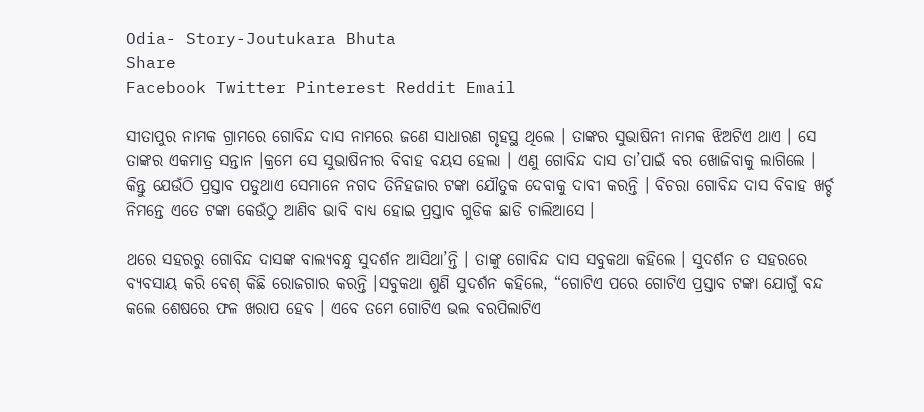Odia- Story-Joutukara Bhuta
Share
Facebook Twitter Pinterest Reddit Email

ସୀତାପୁର ନାମକ ଗ୍ରାମରେ ଗୋବିନ୍ଦ ଦାସ ନାମରେ ଜଣେ ସାଧାରଣ ଗୃହସ୍ଥ ଥିଲେ । ତାଙ୍କର ସୁଭାଷିନୀ ନାମକ ଝିଅଟିଏ ଥାଏ । ସେ ତାଙ୍କର ଏକମାତ୍ର ସନ୍ତାନ ।କ୍ରମେ ସେ ସୁଭାଷିନୀର ବିବାହ ବୟସ ହେଲା । ଏଣୁ ଗୋବିନ୍ଦ ଦାସ ତା’ପାଇଁ ବର ଖୋଜିବାକୁ ଲାଗିଲେ । କିନ୍ତୁ ଯେଉଁଠି ପ୍ରସ୍ତାବ ପଡୁଥାଏ ସେମାନେ ନଗଦ ତିନିହଜାର ଟଙ୍କା ଯୌତୁକ ଦେବାକୁ ଦାବୀ କରନ୍ତି । ବିଚରା ଗୋବିନ୍ଦ ଦାସ ବିବାହ ଖର୍ଚ୍ଚ ନିମନ୍ତେ ଏତେ ଟଙ୍କା କେଉଁଠୁ ଆଣିବ ଭାବି ବାଧ୍ୟ ହୋଇ ପ୍ରସ୍ତାବ ଗୁଡିକ ଛାଡି ଚାଲିଆସେ ।

ଥରେ ସହରରୁ ଗୋବିନ୍ଦ ଦାସଙ୍କ ବାଲ୍ୟବନ୍ଧୁ ସୁଦର୍ଶନ ଆସିଥା’ନ୍ତି । ତାଙ୍କୁ ଗୋବିନ୍ଦ ଦାସ ସବୁକଥା କହିଲେ । ସୁଦର୍ଶନ ତ ସହରରେ ବ୍ୟବସାୟ କରି ବେଶ୍ କିଛି ରୋଜଗାର କରନ୍ତି ।ସବୁକଥା ଶୁଣି ସୁଦର୍ଶନ କହିଲେ, “ଗୋଟିଏ ପରେ ଗୋଟିଏ ପ୍ରସ୍ତାବ ଟଙ୍କା ଯୋଗୁଁ ବନ୍ଦ କଲେ ଶେଷରେ ଫଳ ଖରାପ ହେବ । ଏବେ ତମେ ଗୋଟିଏ ଭଲ ବରପିଲାଟିଏ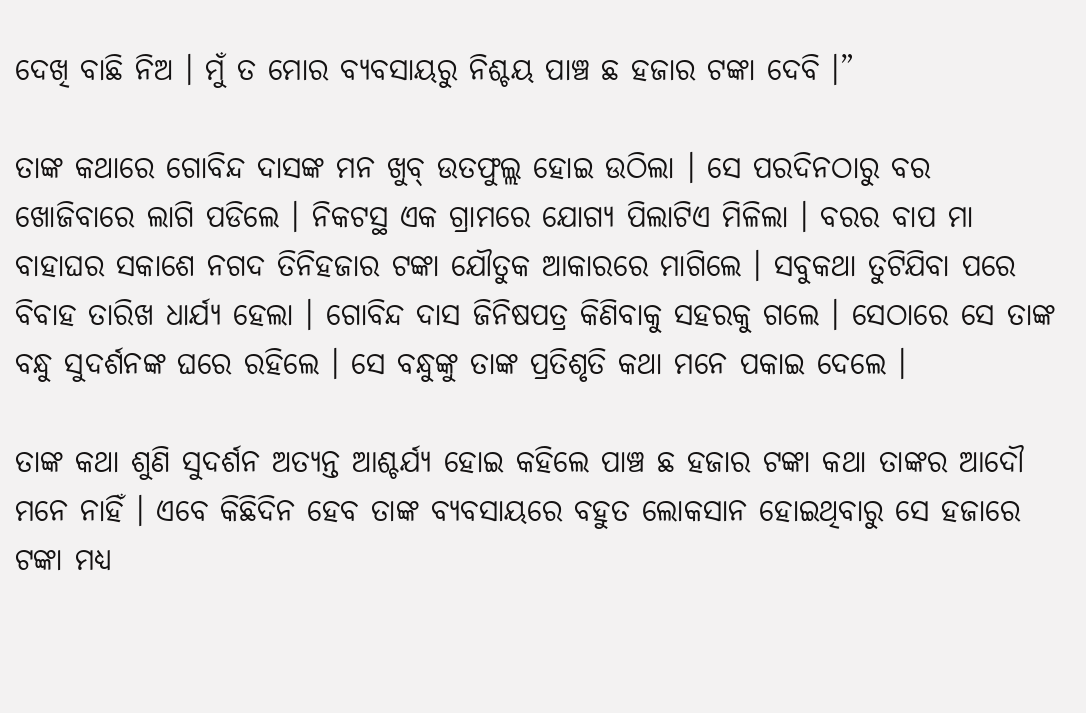ଦେଖି ବାଛି ନିଅ । ମୁଁ ତ ମୋର ବ୍ୟବସାୟରୁ ନିଶ୍ଚୟ ପାଞ୍ଚ ଛ ହଜାର ଟଙ୍କା ଦେବି ।”

ତାଙ୍କ କଥାରେ ଗୋବିନ୍ଦ ଦାସଙ୍କ ମନ ଖୁବ୍ ଉତଫୁଲ୍ଲ ହୋଇ ଉଠିଲା । ସେ ପରଦିନଠାରୁ ବର ଖୋଜିବାରେ ଲାଗି ପଡିଲେ । ନିକଟସ୍ଥ ଏକ ଗ୍ରାମରେ ଯୋଗ୍ୟ ପିଲାଟିଏ ମିଳିଲା । ବରର ବାପ ମା ବାହାଘର ସକାଶେ ନଗଦ ତିନିହଜାର ଟଙ୍କା ଯୌତୁକ ଆକାରରେ ମାଗିଲେ । ସବୁକଥା ତୁଟିଯିବା ପରେ ବିବାହ ତାରିଖ ଧାର୍ଯ୍ୟ ହେଲା । ଗୋବିନ୍ଦ ଦାସ ଜିନିଷପତ୍ର କିଣିବାକୁ ସହରକୁ ଗଲେ । ସେଠାରେ ସେ ତାଙ୍କ ବନ୍ଧୁ ସୁଦର୍ଶନଙ୍କ ଘରେ ରହିଲେ । ସେ ବନ୍ଧୁଙ୍କୁ ତାଙ୍କ ପ୍ରତିଶୃତି କଥା ମନେ ପକାଇ ଦେଲେ ।

ତାଙ୍କ କଥା ଶୁଣି ସୁଦର୍ଶନ ଅତ୍ୟନ୍ତ ଆଶ୍ଚର୍ଯ୍ୟ ହୋଇ କହିଲେ ପାଞ୍ଚ ଛ ହଜାର ଟଙ୍କା କଥା ତାଙ୍କର ଆଦୌ ମନେ ନାହିଁ । ଏବେ କିଛିଦିନ ହେବ ତାଙ୍କ ବ୍ୟବସାୟରେ ବହୁତ ଲୋକସାନ ହୋଇଥିବାରୁ ସେ ହଜାରେ ଟଙ୍କା ମଧ୍ୟ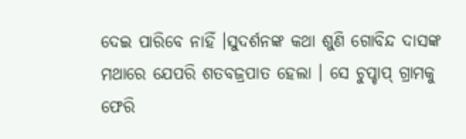ଦେଇ ପାରିବେ ନାହିଁ ।ସୁଦର୍ଶନଙ୍କ କଥା ଶୁଣି ଗୋବିନ୍ଦ ଦାସଙ୍କ ମଥାରେ ଯେପରି ଶତବଜ୍ରପାତ ହେଲା । ସେ ଚୁପ୍ଚାପ୍ ଗ୍ରାମକୁ ଫେରି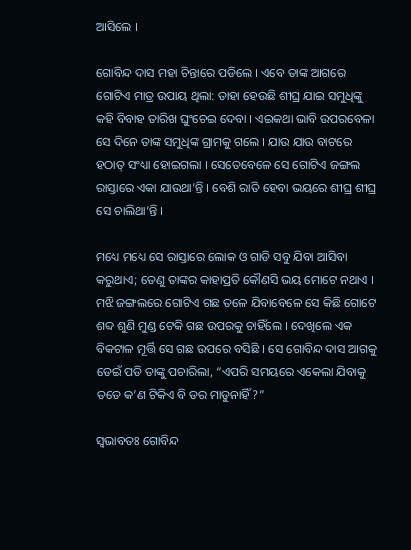ଆସିଲେ ।

ଗୋବିନ୍ଦ ଦାସ ମହା ଚିନ୍ତାରେ ପଡିଲେ । ଏବେ ତାଙ୍କ ଆଗରେ ଗୋଟିଏ ମାତ୍ର ଉପାୟ ଥିଲା: ତାହା ହେଉଛି ଶୀଘ୍ର ଯାଇ ସମୁଧିଙ୍କୁ କହି ବିବାହ ତାରିଖ ଘୁଂଚେଇ ଦେବା । ଏଇକଥା ଭାବି ଉପରବେଳା ସେ ଦିନେ ତାଙ୍କ ସମୁଧିଙ୍କ ଗ୍ରାମକୁ ଗଲେ । ଯାଉ ଯାଉ ବାଟରେ ହଠାତ୍ ସଂଧ୍ୟା ହୋଇଗଲା । ସେତେବେଳେ ସେ ଗୋଟିଏ ଜଙ୍ଗଲ ରାସ୍ତାରେ ଏକା ଯାଉଥା’ନ୍ତି । ବେଶି ରାତି ହେବା ଭୟରେ ଶୀଘ୍ର ଶୀଘ୍ର ସେ ଚାଲିଥା’ନ୍ତି ।

ମଧ୍ୟେ ମଧ୍ୟେ ସେ ରାସ୍ତାରେ ଲୋକ ଓ ଗାଡି ସବୁ ଯିବା ଆସିବା କରୁଥାଏ; ତେଣୁ ତାଙ୍କର କାହାପ୍ରତି କୌଣସି ଭୟ ମୋଟେ ନଥାଏ । ମଝି ଜଙ୍ଗଲରେ ଗୋଟିଏ ଗଛ ତଳେ ଯିବାବେଳେ ସେ କିଛି ଗୋଟେ ଶବ୍ଦ ଶୁଣି ମୁଣ୍ଡ ଟେକି ଗଛ ଉପରକୁ ଚାହିଁଲେ । ଦେଖିଲେ ଏକ ବିକଟାଳ ମୂର୍ତ୍ତି ସେ ଗଛ ଉପରେ ବସିଛି । ସେ ଗୋବିନ୍ଦ ଦାସ ଆଗକୁ ଡେଇଁ ପଡି ତାଙ୍କୁ ପଚାରିଲା, “ଏପରି ସମୟରେ ଏକେଲା ଯିବାକୁ ତତେ କ’ଣ ଟିକିଏ ବି ଡର ମାଡୁନାହିଁ?”

ସ୍ୱଭାବତଃ ଗୋବିନ୍ଦ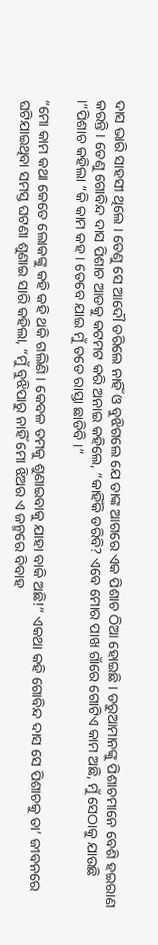ଦାସ ଭାରି ସାହସୀ ଥିଲେ । ତେଣୁ ସେ ଆଦୌ ଡରିଲେ ନାହିଁ ଓ ବୁଝିଗଲେ ଯେ ତାଙ୍କ ଆଗରେ ଏକ ପିଶାଚ ଠିଆ ହୋଇଛି । ଡରୁଆମାନଙ୍କୁ ପିଶାଚମାନେ ବେଶି ହଇରାଣ କରନ୍ତି । ତେଣୁ ଗୋବିନ୍ଦ ଦାସ ପିଶାଚ ଆଡକୁ କଟମଟ କରି ଅନାଇ କହିଲେ, “କାହିଁକି ଡରିବି? ଏବେ ମୋର ପାଖ ଗାଁରେ ଗୋଟିଏ କାମ ଅଛି, ମୁଁ ସେଠାକୁ ଯାଉଛି ।”ପିଶାଚ କହିଲା “କି କାମ କହ । ତେବେ ଯାଇ ମୁଁ ତତେ ରାସ୍ତା ଛାଡିବି ।”

“ମୋ କାମ କଥା କେତେ ଲୋକଙ୍କୁ କହି କହି ଥକି ଗଲିଣି । କେବଳ ତମକୁ ଶୁଣାଇବାକୁ ଯାହା ବାକି ଅଛି!” ଏକଥା କହି ଗୋବିନ୍ଦ ଦାସ ସେ ପିଶାଚକୁ ତା’ ଜୀବନରେ ଘଟିଯାଇଥିବା ସମସ୍ତ ଘଟଣା ଶୁଣାଇ ସାରି କହିଲା, “ମୁଁ ବୁଝିପାରୁ ନାହିଁ ମୋ ଝିଅର ଏ ଜନ୍ମରେ ବିବାହ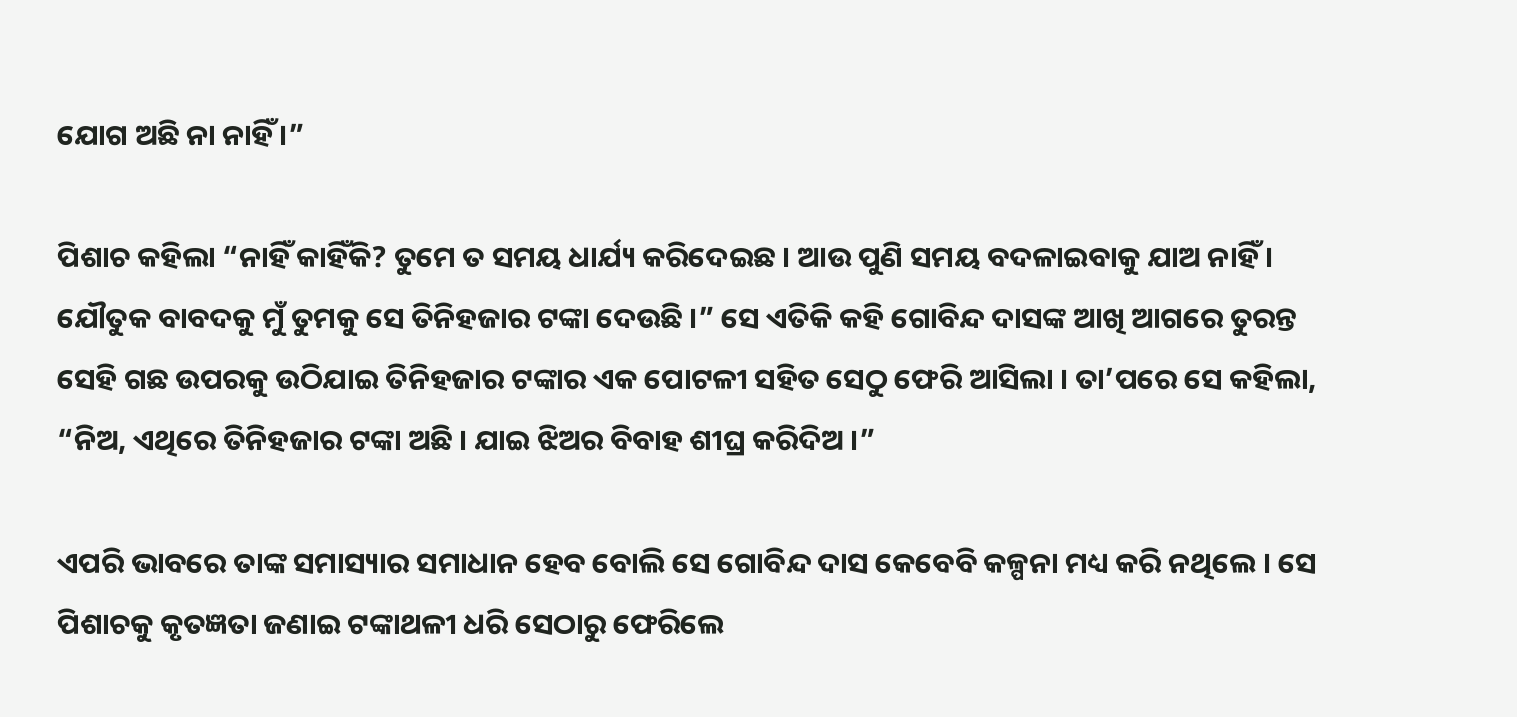ଯୋଗ ଅଛି ନା ନାହିଁ ।”

ପିଶାଚ କହିଲା “ନାହିଁ କାହିଁକି? ତୁମେ ତ ସମୟ ଧାର୍ଯ୍ୟ କରିଦେଇଛ । ଆଉ ପୁଣି ସମୟ ବଦଳାଇବାକୁ ଯାଅ ନାହିଁ । ଯୌତୁକ ବାବଦକୁ ମୁଁ ତୁମକୁ ସେ ତିନିହଜାର ଟଙ୍କା ଦେଉଛି ।” ସେ ଏତିକି କହି ଗୋବିନ୍ଦ ଦାସଙ୍କ ଆଖି ଆଗରେ ତୁରନ୍ତ ସେହି ଗଛ ଉପରକୁ ଉଠିଯାଇ ତିନିହଜାର ଟଙ୍କାର ଏକ ପୋଟଳୀ ସହିତ ସେଠୁ ଫେରି ଆସିଲା । ତା’ପରେ ସେ କହିଲା, “ନିଅ, ଏଥିରେ ତିନିହଜାର ଟଙ୍କା ଅଛି । ଯାଇ ଝିଅର ବିବାହ ଶୀଘ୍ର କରିଦିଅ ।”

ଏପରି ଭାବରେ ତାଙ୍କ ସମାସ୍ୟାର ସମାଧାନ ହେବ ବୋଲି ସେ ଗୋବିନ୍ଦ ଦାସ କେବେବି କଳ୍ପନା ମଧ୍ୟ କରି ନଥିଲେ । ସେ ପିଶାଚକୁ କୃତଜ୍ଞତା ଜଣାଇ ଟଙ୍କାଥଳୀ ଧରି ସେଠାରୁ ଫେରିଲେ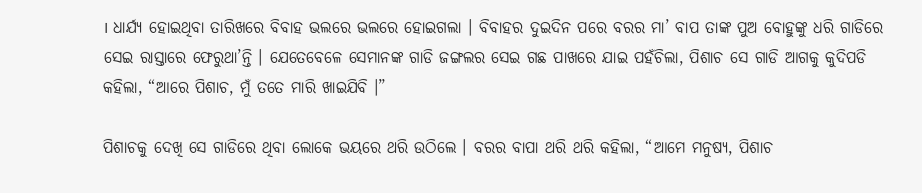। ଧାର୍ଯ୍ୟ ହୋଇଥିବା ତାରିଖରେ ବିବାହ ଭଲରେ ଭଲରେ ହୋଇଗଲା । ବିବାହର ଦୁଇଦିନ ପରେ ବରର ମା’ ବାପ ତାଙ୍କ ପୁଅ ବୋହୁଙ୍କୁ ଧରି ଗାଡିରେ ସେଇ ରାସ୍ତାରେ ଫେରୁଥା’ନ୍ତି । ଯେତେବେଳେ ସେମାନଙ୍କ ଗାଡି ଜଙ୍ଗଲର ସେଇ ଗଛ ପାଖରେ ଯାଇ ପହଁଚିଲା, ପିଶାଚ ସେ ଗାଡି ଆଗକୁ କୁଦିପଡି କହିଲା, “ଆରେ ପିଶାଚ, ମୁଁ ତତେ ମାରି ଖାଇଯିବି ।”

ପିଶାଚକୁ ଦେଖି ସେ ଗାଡିରେ ଥିବା ଲୋକେ ଭୟରେ ଥରି ଉଠିଲେ । ବରର ବାପା ଥରି ଥରି କହିଲା, “ଆମେ ମନୁଷ୍ୟ, ପିଶାଚ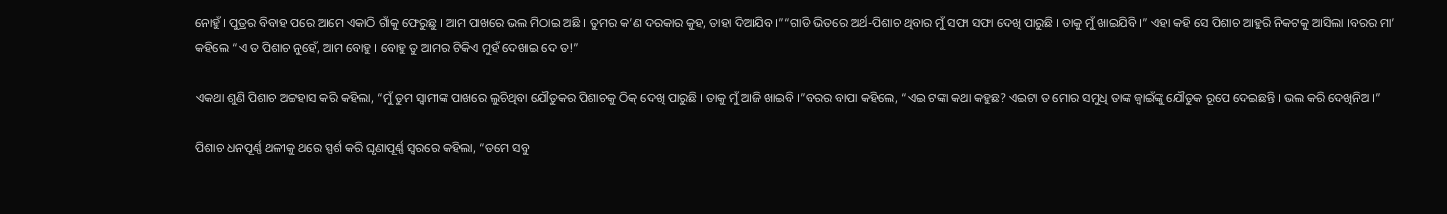ନୋହୁଁ । ପୁତ୍ରର ବିବାହ ପରେ ଆମେ ଏକାଠି ଗାଁକୁ ଫେରୁଛୁ । ଆମ ପାଖରେ ଭଲ ମିଠାଇ ଅଛି । ତୁମର କ’ଣ ଦରକାର କୁହ, ତାହା ଦିଆଯିବ ।”“ଗାଡି ଭିତରେ ଅର୍ଥ-ପିଶାଚ ଥିବାର ମୁଁ ସଫା ସଫା ଦେଖି ପାରୁଛି । ତାକୁ ମୁଁ ଖାଇଯିବି ।” ଏହା କହି ସେ ପିଶାଚ ଆହୁରି ନିକଟକୁ ଆସିଲା ।ବରର ମା’ କହିଲେ “ଏ ତ ପିଶାଚ ନୁହେଁ, ଆମ ବୋହୁ । ବୋହୁ ତୁ ଆମର ଟିକିଏ ମୁହଁ ଦେଖାଇ ଦେ ତ!”

ଏକଥା ଶୁଣି ପିଶାଚ ଅଟ୍ଟହାସ କରି କହିଲା, “ମୁଁ ତୁମ ସ୍ୱାମୀଙ୍କ ପାଖରେ ଲୁଚିଥିବା ଯୌତୁକର ପିଶାଚକୁ ଠିକ୍ ଦେଖି ପାରୁଛି । ତାକୁ ମୁଁ ଆଜି ଖାଇବି ।”ବରର ବାପା କହିଲେ, “ଏଇ ଟଙ୍କା କଥା କହୁଛ? ଏଇଟା ତ ମୋର ସମୁଧି ତାଙ୍କ ଜ୍ୱାଇଁଙ୍କୁ ଯୌତୁକ ରୂପେ ଦେଇଛନ୍ତି । ଭଲ କରି ଦେଖିନିଅ ।”

ପିଶାଚ ଧନପୂର୍ଣ୍ଣ ଥଳୀକୁ ଥରେ ସ୍ପର୍ଶ କରି ଘୃଣାପୂର୍ଣ୍ଣ ସ୍ୱରରେ କହିଲା, “ତମେ ସବୁ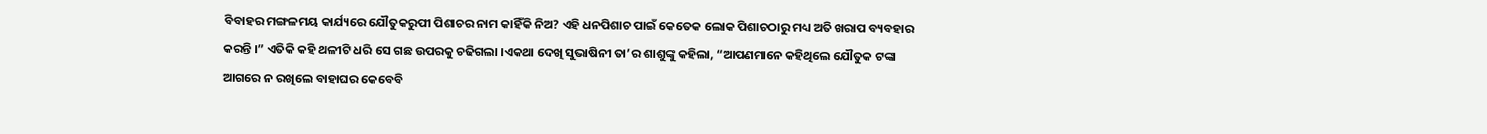ବିବାହର ମଙ୍ଗଳମୟ କାର୍ଯ୍ୟରେ ଯୌତୁକରୁପୀ ପିଶାଚର ନାମ କାହିଁକି ନିଅ? ଏହି ଧନପିଶାଚ ପାଇଁ କେତେକ ଲୋକ ପିଶାଚଠାରୁ ମଧ୍ୟ ଅତି ଖରାପ ବ୍ୟବହାର କରନ୍ତି ।” ଏତିକି କହି ଥଳୀଟି ଧରି ସେ ଗଛ ଉପରକୁ ଚଢିଗଲା ।ଏକଥା ଦେଖି ସୁଭାଷିନୀ ତା’ର ଶାଶୁଙ୍କୁ କହିଲା, “ଆପଣମାନେ କହିଥିଲେ ଯୌତୁକ ଟଙ୍କା ଆଗରେ ନ ରଖିଲେ ବାହାଘର କେବେବି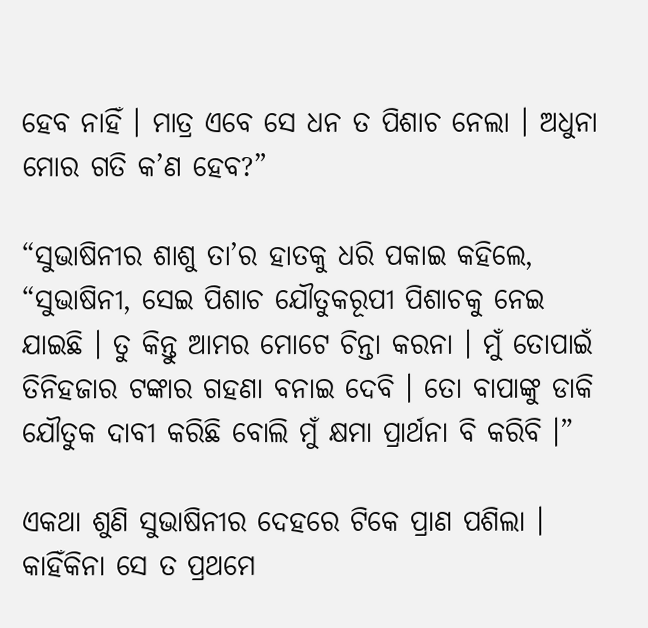ହେବ ନାହିଁ । ମାତ୍ର ଏବେ ସେ ଧନ ତ ପିଶାଚ ନେଲା । ଅଧୁନା ମୋର ଗତି କ’ଣ ହେବ?”

“ସୁଭାଷିନୀର ଶାଶୁ ତା’ର ହାତକୁ ଧରି ପକାଇ କହିଲେ, “ସୁଭାଷିନୀ, ସେଇ ପିଶାଚ ଯୌତୁକରୂପୀ ପିଶାଚକୁ ନେଇ ଯାଇଛି । ତୁ କିନ୍ତୁ ଆମର ମୋଟେ ଚିନ୍ତା କରନା । ମୁଁ ତୋପାଇଁ ତିନିହଜାର ଟଙ୍କାର ଗହଣା ବନାଇ ଦେବି । ତୋ ବାପାଙ୍କୁ ଡାକି ଯୌତୁକ ଦାବୀ କରିଛି ବୋଲି ମୁଁ କ୍ଷମା ପ୍ରାର୍ଥନା ବି କରିବି ।”

ଏକଥା ଶୁଣି ସୁଭାଷିନୀର ଦେହରେ ଟିକେ ପ୍ରାଣ ପଶିଲା । କାହିଁକିନା ସେ ତ ପ୍ରଥମେ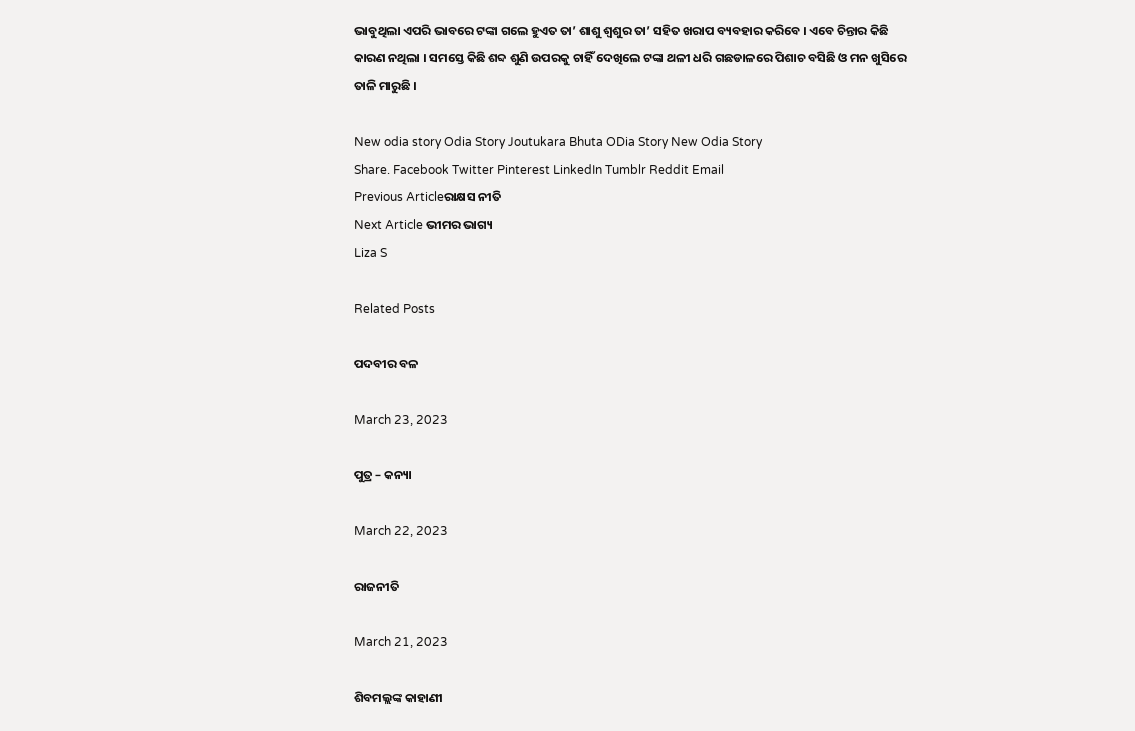ଭାବୁଥିଲା ଏପରି ଭାବରେ ଟଙ୍କା ଗଲେ ହୁଏତ ତା’ ଶାଶୁ ଶ୍ୱଶୁର ତା’ ସହିତ ଖରାପ ବ୍ୟବହାର କରିବେ । ଏବେ ଚିନ୍ତାର କିଛି କାରଣ ନଥିଲା । ସମସ୍ତେ କିଛି ଶବ୍ଦ ଶୁଣି ଉପରକୁ ଚାହିଁ ଦେଖିଲେ ଟଙ୍କା ଥଳୀ ଧରି ଗଛଡାଳରେ ପିଶାଚ ବସିଛି ଓ ମନ ଖୁସିରେ ତାଳି ମାରୁଛି ।

New odia story Odia Story Joutukara Bhuta ODia Story New Odia Story
Share. Facebook Twitter Pinterest LinkedIn Tumblr Reddit Email
Previous Articleରାକ୍ଷସ ନୀତି
Next Article ଭୀମର ଭାଗ୍ୟ
Liza S

Related Posts

ପଦବୀର ବଳ

March 23, 2023

ପୁତ୍ର – କନ୍ୟା

March 22, 2023

ରାଜନୀତି

March 21, 2023

ଶିବମଲ୍ଲଙ୍କ କାହାଣୀ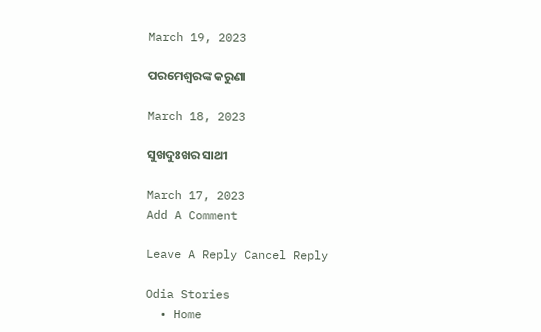March 19, 2023

ପରମେଶ୍ୱରଙ୍କ କରୁଣା

March 18, 2023

ସୁଖଦୁଃଖର ସାଥୀ

March 17, 2023
Add A Comment

Leave A Reply Cancel Reply

Odia Stories
  • Home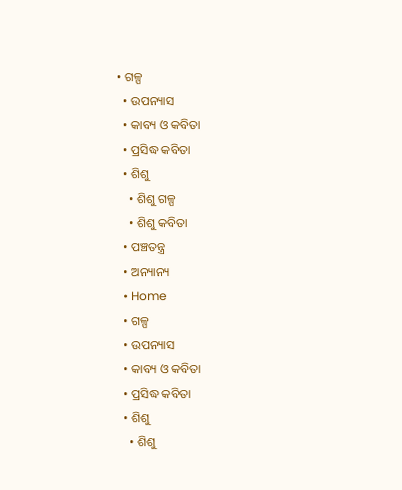• ଗଳ୍ପ
  • ଉପନ୍ୟାସ
  • କାବ୍ୟ ଓ କବିତା
  • ପ୍ରସିଦ୍ଧ କବିତା
  • ଶିଶୁ
    • ଶିଶୁ ଗଳ୍ପ
    • ଶିଶୁ କବିତା
  • ପଞ୍ଚତନ୍ତ୍ର
  • ଅନ୍ୟାନ୍ୟ
  • Home
  • ଗଳ୍ପ
  • ଉପନ୍ୟାସ
  • କାବ୍ୟ ଓ କବିତା
  • ପ୍ରସିଦ୍ଧ କବିତା
  • ଶିଶୁ
    • ଶିଶୁ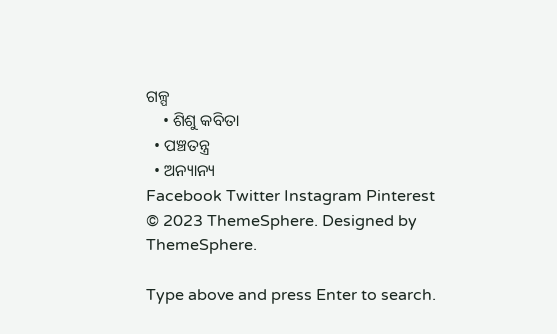ଗଳ୍ପ
    • ଶିଶୁ କବିତା
  • ପଞ୍ଚତନ୍ତ୍ର
  • ଅନ୍ୟାନ୍ୟ
Facebook Twitter Instagram Pinterest
© 2023 ThemeSphere. Designed by ThemeSphere.

Type above and press Enter to search.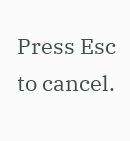Press Esc to cancel.